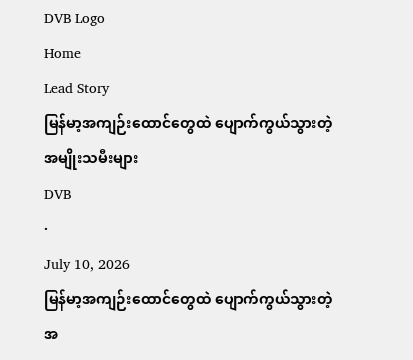DVB Logo
Home
Lead Story
မြန်မာ့အကျဉ်းထောင်တွေထဲ ပျောက်ကွယ်သွားတဲ့ အမျိုးသမီးများ
DVB
·
July 10, 2026
မြန်မာ့အကျဉ်းထောင်တွေထဲ ပျောက်ကွယ်သွားတဲ့ အ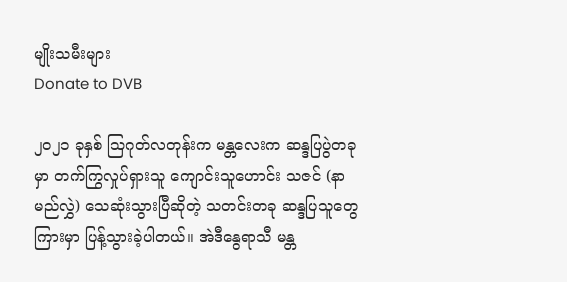မျိုးသမီးများ
Donate to DVB

၂၀၂၁ ခုနှစ် ဩဂုတ်လတုန်းက မန္တလေးက ဆန္ဒပြပွဲတခုမှာ တက်ကြွလှုပ်ရှားသူ ကျောင်းသူဟောင်း သဇင် (နာမည်လွှဲ) သေဆုံးသွားပြီဆိုတဲ့ သတင်းတခု ဆန္ဒပြသူတွေကြားမှာ ပြန့်သွားခဲ့ပါတယ်။ အဲဒီနွေရာသီ မန္တ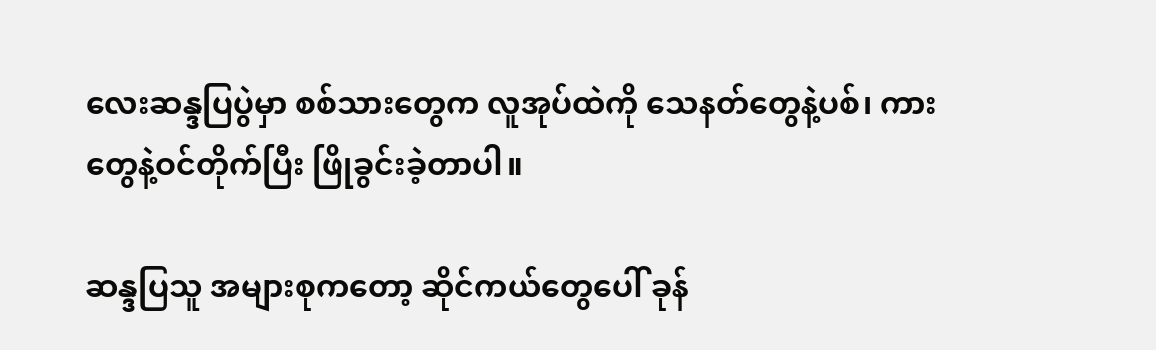လေးဆန္ဒပြပွဲမှာ စစ်သားတွေက လူအုပ်ထဲကို သေနတ်တွေနဲ့ပစ်၊ ကားတွေနဲ့ဝင်တိုက်ပြီး ဖြိုခွင်းခဲ့တာပါ။

ဆန္ဒပြသူ အများစုကတော့ ဆိုင်ကယ်တွေပေါ် ခုန်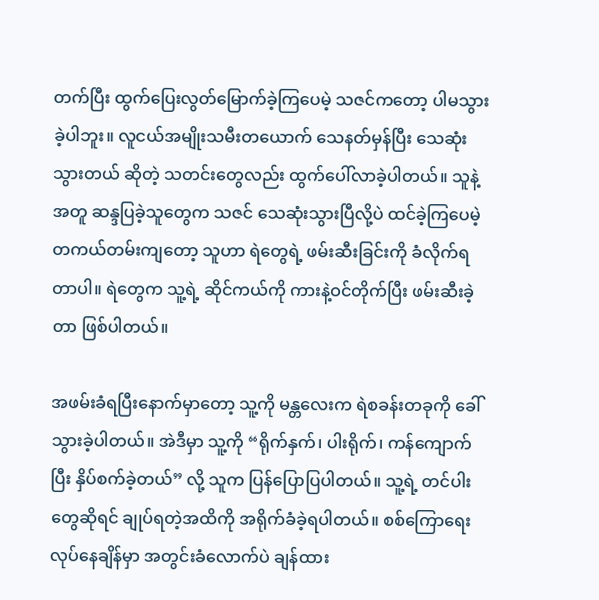တက်ပြီး ထွက်ပြေးလွတ်မြောက်ခဲ့ကြပေမဲ့ သဇင်ကတော့ ပါမသွားခဲ့ပါဘူး။ လူငယ်အမျိုးသမီးတယောက် သေနတ်မှန်ပြီး သေဆုံးသွားတယ် ဆိုတဲ့ သတင်းတွေလည်း ထွက်ပေါ်လာခဲ့ပါတယ်။ သူနဲ့အတူ ဆန္ဒပြခဲ့သူတွေက သဇင် သေဆုံးသွားပြီလို့ပဲ ထင်ခဲ့ကြပေမဲ့ တကယ်တမ်းကျတော့ သူဟာ ရဲတွေရဲ့ ဖမ်းဆီးခြင်းကို ခံလိုက်ရတာပါ။ ရဲတွေက သူ့ရဲ့ ဆိုင်ကယ်ကို ကားနဲ့ဝင်တိုက်ပြီး ဖမ်းဆီးခဲ့တာ ဖြစ်ပါတယ်။

အဖမ်းခံရပြီးနောက်မှာတော့ သူ့ကို မန္တလေးက ရဲစခန်းတခုကို ခေါ်သွားခဲ့ပါတယ်။ အဲဒီမှာ သူ့ကို “ရိုက်နှက်၊ ပါးရိုက်၊ ကန်ကျောက်ပြီး နှိပ်စက်ခဲ့တယ်” လို့ သူက ပြန်ပြောပြပါတယ်။ သူ့ရဲ့ တင်ပါးတွေဆိုရင် ချုပ်ရတဲ့အထိကို အရိုက်ခံခဲ့ရပါတယ်။ စစ်ကြောရေးလုပ်နေချိန်မှာ အတွင်းခံလောက်ပဲ ချန်ထား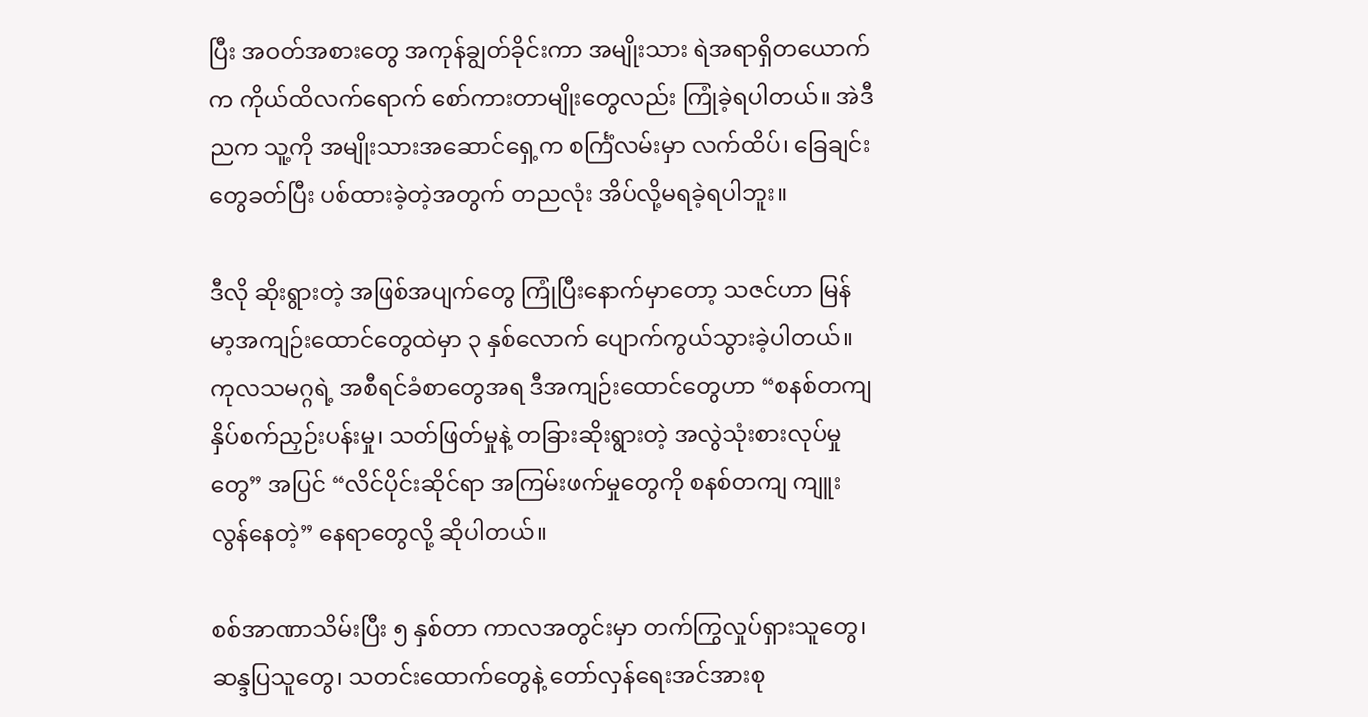ပြီး အဝတ်အစားတွေ အကုန်ချွတ်ခိုင်းကာ အမျိုးသား ရဲအရာရှိတယောက်က ကိုယ်ထိလက်ရောက် စော်ကားတာမျိုးတွေလည်း ကြုံခဲ့ရပါတယ်။ အဲဒီညက သူ့ကို အမျိုးသားအဆောင်ရှေ့က စင်္ကြံလမ်းမှာ လက်ထိပ်၊ ခြေချင်းတွေခတ်ပြီး ပစ်ထားခဲ့တဲ့အတွက် တညလုံး အိပ်လို့မရခဲ့ရပါဘူး။

ဒီလို ဆိုးရွားတဲ့ အဖြစ်အပျက်တွေ ကြုံပြီးနောက်မှာတော့ သဇင်ဟာ မြန်မာ့အကျဉ်းထောင်တွေထဲမှာ ၃ နှစ်လောက် ပျောက်ကွယ်သွားခဲ့ပါတယ်။ ကုလသမဂ္ဂရဲ့ အစီရင်ခံစာတွေအရ ဒီအကျဉ်းထောင်တွေဟာ “စနစ်တကျ နှိပ်စက်ညှဉ်းပန်းမှု၊ သတ်ဖြတ်မှုနဲ့ တခြားဆိုးရွားတဲ့ အလွဲသုံးစားလုပ်မှုတွေ” အပြင် “လိင်ပိုင်းဆိုင်ရာ အကြမ်းဖက်မှုတွေကို စနစ်တကျ ကျူးလွန်နေတဲ့” နေရာတွေလို့ ဆိုပါတယ်။

စစ်အာဏာသိမ်းပြီး ၅ နှစ်တာ ကာလအတွင်းမှာ တက်ကြွလှုပ်ရှားသူတွေ၊ ဆန္ဒပြသူတွေ၊ သတင်းထောက်တွေနဲ့ တော်လှန်ရေးအင်အားစု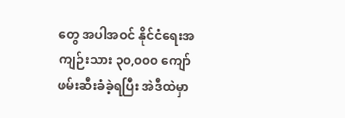တွေ အပါအဝင် နိုင်ငံရေးအကျဉ်းသား ၃၀,၀၀၀ ကျော် ဖမ်းဆီးခံခဲ့ရပြီး အဲဒီထဲမှာ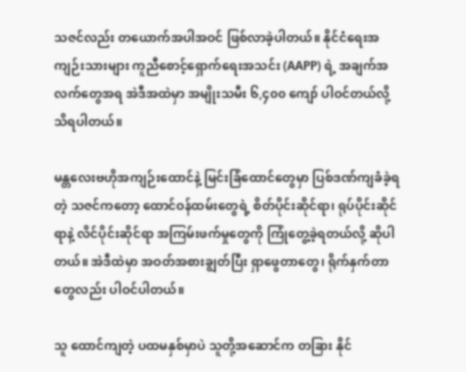သဇင်လည်း တယောက်အပါအဝင် ဖြစ်လာခဲ့ပါတယ်။ နိုင်ငံရေးအကျဉ်းသားများ ကူညီစောင့်ရှောက်ရေးအသင်း (AAPP) ရဲ့ အချက်အလက်တွေအရ အဲဒီအထဲမှာ အမျိုးသမီး ၆,၄၀၀ ကျော် ပါဝင်တယ်လို့ သိရပါတယ်။

မန္တလေးဗဟိုအကျဉ်းထောင်နဲ့ မြင်းခြံထောင်တွေမှာ ပြစ်ဒဏ်ကျခံခဲ့ရတဲ့ သဇင်ကတော့ ထောင်ဝန်ထမ်းတွေရဲ့ စိတ်ပိုင်းဆိုင်ရာ၊ ရုပ်ပိုင်းဆိုင်ရာနဲ့ လိင်ပိုင်းဆိုင်ရာ အကြမ်းဖက်မှုတွေကို ကြုံတွေ့ခဲ့ရတယ်လို့ ဆိုပါတယ်။ အဲဒီထဲမှာ အဝတ်အစားချွတ်ပြီး ရှာဖွေတာတွေ၊ ရိုက်နှက်တာတွေလည်း ပါဝင်ပါတယ်။

သူ ထောင်ကျတဲ့ ပထမနှစ်မှာပဲ သူတို့အဆောင်က တခြား နိုင်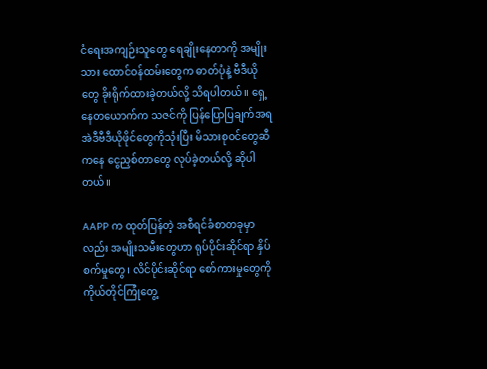ငံရေးအကျဉ်းသူတွေ ရေချိုးနေတာကို အမျိုးသား ထောင်ဝန်ထမ်းတွေက ဓာတ်ပုံနဲ့ ဗီဒီယိုတွေ ခိုးရိုက်ထားခဲ့တယ်လို့ သိရပါတယ်။ ရှေ့နေတယောက်က သဇင်ကို ပြန်ပြောပြချက်အရ အဲဒီဗီဒီယိုဖိုင်တွေကိုသုံးပြီး မိသားစုဝင်တွေဆီကနေ ငွေညှစ်တာတွေ လုပ်ခဲ့တယ်လို့ ဆိုပါတယ်။

AAPP က ထုတ်ပြန်တဲ့ အစီရင်ခံစာတခုမှာလည်း အမျိုးသမီးတွေဟာ ရုပ်ပိုင်းဆိုင်ရာ နှိပ်စက်မှုတွေ၊ လိင်ပိုင်းဆိုင်ရာ စော်ကားမှုတွေကို ကိုယ်တိုင်ကြုံတွေ့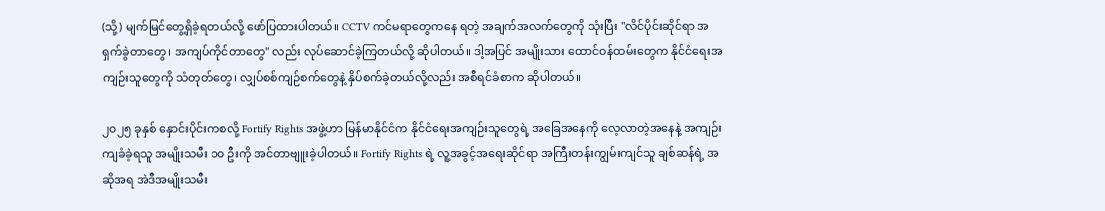(သို့) မျက်မြင်တွေ့ရှိခဲ့ရတယ်လို့ ဖော်ပြထားပါတယ်။ CCTV ကင်မရာတွေကနေ ရတဲ့ အချက်အလက်တွေကို သုံးပြီး "လိင်ပိုင်းဆိုင်ရာ အရှက်ခွဲတာတွေ၊ အကျပ်ကိုင်တာတွေ" လည်း လုပ်ဆောင်ခဲ့ကြတယ်လို့ ဆိုပါတယ်။ ဒါ့အပြင် အမျိုးသား ထောင်ဝန်ထမ်းတွေက နိုင်ငံရေးအကျဉ်းသူတွေကို သံတုတ်တွေ၊ လျှပ်စစ်ကျဉ်စက်တွေနဲ့ နှိပ်စက်ခဲ့တယ်လို့လည်း အစီရင်ခံစာက ဆိုပါတယ်။

၂၀၂၅ ခုနှစ် နှောင်းပိုင်းကစလို့ Fortify Rights အဖွဲ့ဟာ မြန်မာနိုင်ငံက နိုင်ငံရေးအကျဉ်းသူတွေရဲ့ အခြေအနေကို လေ့လာတဲ့အနေနဲ့ အကျဉ်းကျခံခဲ့ရသူ အမျိုးသမီး ၁၀ ဦးကို အင်တာဗျူးခဲ့ပါတယ်။ Fortify Rights ရဲ့ လူ့အခွင့်အရေးဆိုင်ရာ အကြီးတန်းကျွမ်းကျင်သူ ချစ်ဆန်ရဲ့ အဆိုအရ အဲဒီအမျိုးသမီး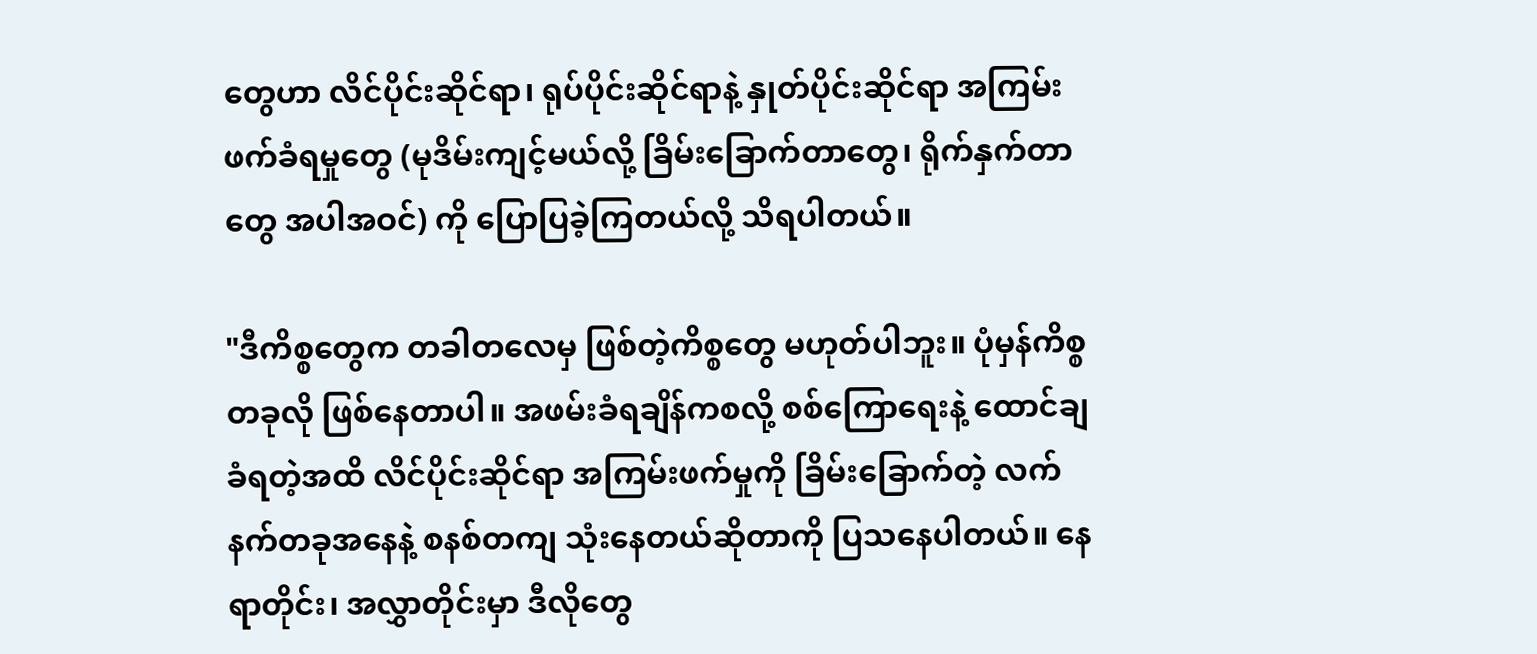တွေဟာ လိင်ပိုင်းဆိုင်ရာ၊ ရုပ်ပိုင်းဆိုင်ရာနဲ့ နှုတ်ပိုင်းဆိုင်ရာ အကြမ်းဖက်ခံရမှုတွေ (မုဒိမ်းကျင့်မယ်လို့ ခြိမ်းခြောက်တာတွေ၊ ရိုက်နှက်တာတွေ အပါအဝင်) ကို ပြောပြခဲ့ကြတယ်လို့ သိရပါတယ်။

"ဒီကိစ္စတွေက တခါတလေမှ ဖြစ်တဲ့ကိစ္စတွေ မဟုတ်ပါဘူး။ ပုံမှန်ကိစ္စတခုလို ဖြစ်နေတာပါ။ အဖမ်းခံရချိန်ကစလို့ စစ်ကြောရေးနဲ့ ထောင်ချခံရတဲ့အထိ လိင်ပိုင်းဆိုင်ရာ အကြမ်းဖက်မှုကို ခြိမ်းခြောက်တဲ့ လက်နက်တခုအနေနဲ့ စနစ်တကျ သုံးနေတယ်ဆိုတာကို ပြသနေပါတယ်။ နေရာတိုင်း၊ အလွှာတိုင်းမှာ ဒီလိုတွေ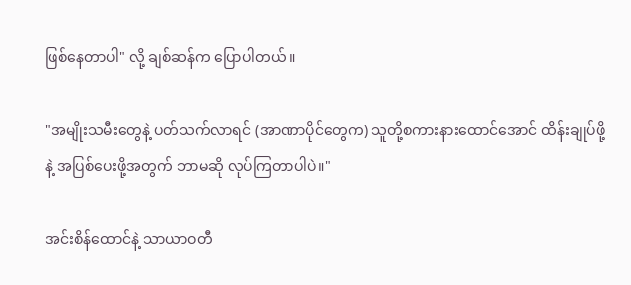ဖြစ်နေတာပါ" လို့ ချစ်ဆန်က ပြောပါတယ်။

"အမျိုးသမီးတွေနဲ့ ပတ်သက်လာရင် (အာဏာပိုင်တွေက) သူတို့စကားနားထောင်အောင် ထိန်းချုပ်ဖို့နဲ့ အပြစ်ပေးဖို့အတွက် ဘာမဆို လုပ်ကြတာပါပဲ။"

အင်းစိန်ထောင်နဲ့ သာယာဝတီ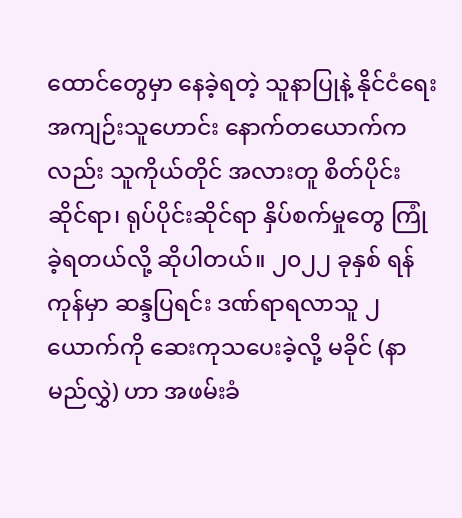ထောင်တွေမှာ နေခဲ့ရတဲ့ သူနာပြုနဲ့ နိုင်ငံရေးအကျဉ်းသူဟောင်း နောက်တယောက်ကလည်း သူကိုယ်တိုင် အလားတူ စိတ်ပိုင်းဆိုင်ရာ၊ ရုပ်ပိုင်းဆိုင်ရာ နှိပ်စက်မှုတွေ ကြုံခဲ့ရတယ်လို့ ဆိုပါတယ်။ ၂၀၂၂ ခုနှစ် ရန်ကုန်မှာ ဆန္ဒပြရင်း ဒဏ်ရာရလာသူ ၂ ယောက်ကို ဆေးကုသပေးခဲ့လို့ မခိုင် (နာမည်လွှဲ) ဟာ အဖမ်းခံ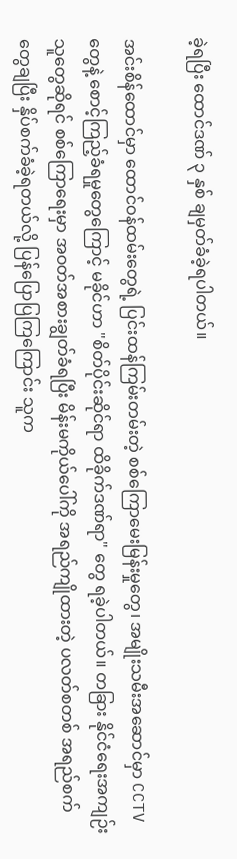ခဲ့ရပြီး ထောင်ဒဏ် ၃ နှစ် ချမှတ်ခံခဲ့ရပါတယ်။

အင်းစိန်ထောင်မှာ ထောင်ဝန်ထမ်းတွေရဲ့ ပြင်းထန်ကြမ်းတမ်းတဲ့ စစ်ကြောမေးမြန်းမှုတွေ၊ အမျိုးသမီးအဆောင်မှာ CCTV တွေနဲ့ စောင့်ကြည့်ခံရမှုတွေကြောင့် မခိုင်ဟာ "စိတ်ပိုင်းဆိုင်ရာ ထိခိုက်ဒဏ်ရာ" တွေ ရခဲ့ပါတယ်။ တခြား နိုင်ငံရေးအကျဉ်းသူတွေဆိုရင် စစ်ကြောရေးမှာ အဝတ်အစားချွတ်ခံရပြီး မိန်းမကိုယ်ပေါ်ကို အရည်ကျိုထားတဲ့ ပလတ်စတစ် အရည်စက်တွေချပြီး နှိပ်စက်ခံခဲ့ရတယ်လို့ ပြန်ပြောပြကြကြောင်း သူက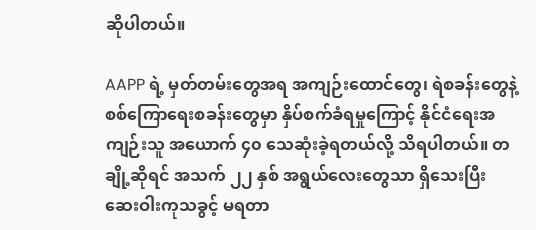ဆိုပါတယ်။

AAPP ရဲ့ မှတ်တမ်းတွေအရ အကျဉ်းထောင်တွေ၊ ရဲစခန်းတွေနဲ့ စစ်ကြောရေးစခန်းတွေမှာ နှိပ်စက်ခံရမှုကြောင့် နိုင်ငံရေးအကျဉ်းသူ အယောက် ၄၀ သေဆုံးခဲ့ရတယ်လို့ သိရပါတယ်။ တချို့ဆိုရင် အသက် ၂၂ နှစ် အရွယ်လေးတွေသာ ရှိသေးပြီး ဆေးဝါးကုသခွင့် မရတာ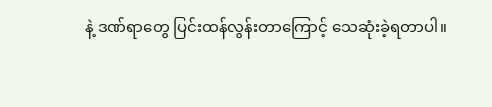နဲ့ ဒဏ်ရာတွေ ပြင်းထန်လွန်းတာကြောင့် သေဆုံးခဲ့ရတာပါ။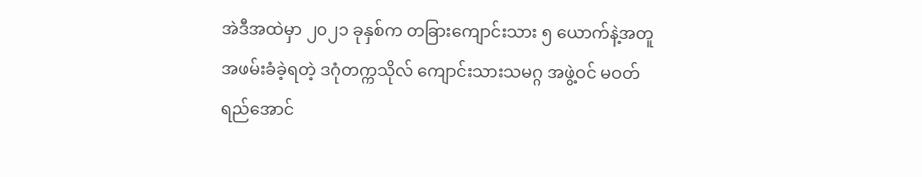အဲဒီအထဲမှာ ၂၀၂၁ ခုနှစ်က တခြားကျောင်းသား ၅ ယောက်နဲ့အတူ အဖမ်းခံခဲ့ရတဲ့ ဒဂုံတက္ကသိုလ် ကျောင်းသားသမဂ္ဂ အဖွဲ့ဝင် မဝတ်ရည်အောင်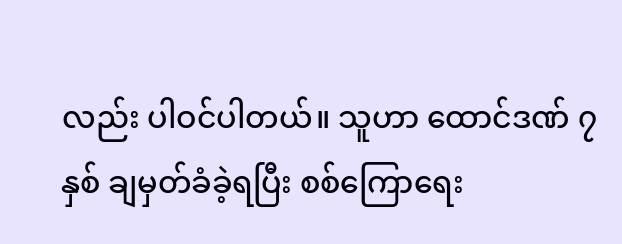လည်း ပါဝင်ပါတယ်။ သူဟာ ထောင်ဒဏ် ၇ နှစ် ချမှတ်ခံခဲ့ရပြီး စစ်ကြောရေး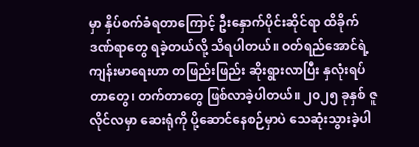မှာ နှိပ်စက်ခံရတာကြောင့် ဦးနှောက်ပိုင်းဆိုင်ရာ ထိခိုက်ဒဏ်ရာတွေ ရခဲ့တယ်လို့ သိရပါတယ်။ ဝတ်ရည်အောင်ရဲ့ ကျန်းမာရေးဟာ တဖြည်းဖြည်း ဆိုးရွားလာပြီး နှလုံးရပ်တာတွေ၊ တက်တာတွေ ဖြစ်လာခဲ့ပါတယ်။ ၂၀၂၅ ခုနှစ် ဇူလိုင်လမှာ ဆေးရုံကို ပို့ဆောင်နေစဉ်မှာပဲ သေဆုံးသွားခဲ့ပါ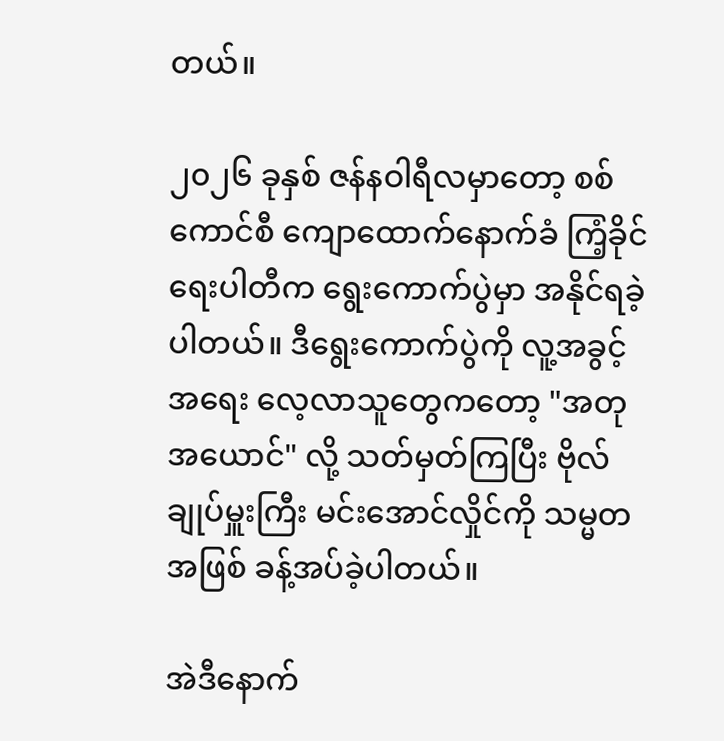တယ်။

၂၀၂၆ ခုနှစ် ဇန်နဝါရီလမှာတော့ စစ်ကောင်စီ ကျောထောက်နောက်ခံ ကြံ့ခိုင်ရေးပါတီက ရွေးကောက်ပွဲမှာ အနိုင်ရခဲ့ပါတယ်။ ဒီရွေးကောက်ပွဲကို လူ့အခွင့်အရေး လေ့လာသူတွေကတော့ "အတုအယောင်" လို့ သတ်မှတ်ကြပြီး ဗိုလ်ချုပ်မှူးကြီး မင်းအောင်လှိုင်ကို သမ္မတအဖြစ် ခန့်အပ်ခဲ့ပါတယ်။

အဲဒီနောက်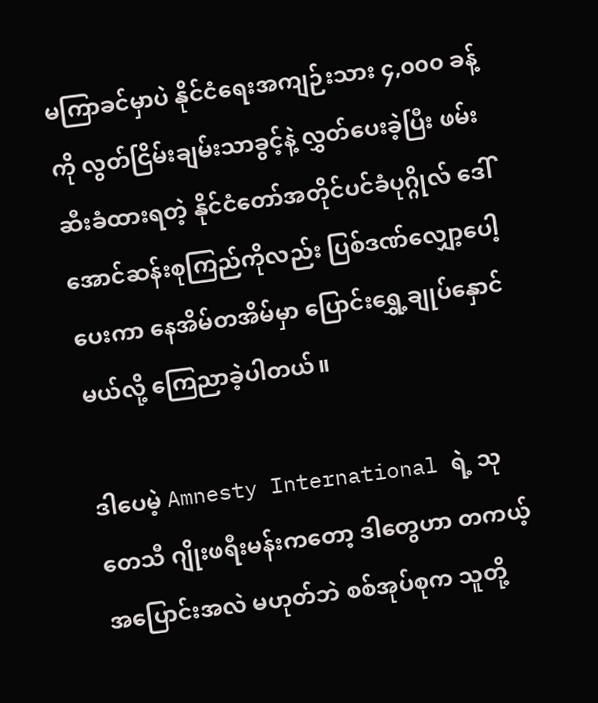မကြာခင်မှာပဲ နိုင်ငံရေးအကျဉ်းသား ၄,၀၀၀ ခန့်ကို လွတ်ငြိမ်းချမ်းသာခွင့်နဲ့ လွှတ်ပေးခဲ့ပြီး ဖမ်းဆီးခံထားရတဲ့ နိုင်ငံတော်အတိုင်ပင်ခံပုဂ္ဂိုလ် ဒေါ်အောင်ဆန်းစုကြည်ကိုလည်း ပြစ်ဒဏ်လျှော့ပေါ့ပေးကာ နေအိမ်တအိမ်မှာ ပြောင်းရွှေ့ချုပ်နှောင်မယ်လို့ ကြေညာခဲ့ပါတယ်။

ဒါပေမဲ့ Amnesty International ရဲ့ သုတေသီ ဂျိုးဖရီးမန်းကတော့ ဒါတွေဟာ တကယ့်အပြောင်းအလဲ မဟုတ်ဘဲ စစ်အုပ်စုက သူတို့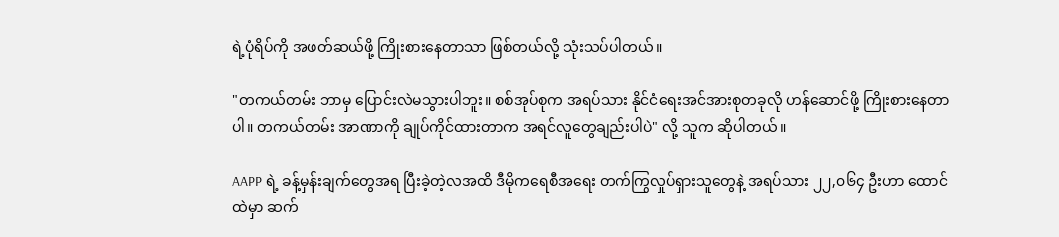ရဲ့ပုံရိပ်ကို အဖတ်ဆယ်ဖို့ ကြိုးစားနေတာသာ ဖြစ်တယ်လို့ သုံးသပ်ပါတယ်။

"တကယ်တမ်း ဘာမှ ပြောင်းလဲမသွားပါဘူး။ စစ်အုပ်စုက အရပ်သား နိုင်ငံရေးအင်အားစုတခုလို ဟန်ဆောင်ဖို့ ကြိုးစားနေတာပါ။ တကယ်တမ်း အာဏာကို ချုပ်ကိုင်ထားတာက အရင်လူတွေချည်းပါပဲ" လို့ သူက ဆိုပါတယ်။

AAPP ရဲ့ ခန့်မှန်းချက်တွေအရ ပြီးခဲ့တဲ့လအထိ ဒီမိုကရေစီအရေး တက်ကြွလှုပ်ရှားသူတွေနဲ့ အရပ်သား ၂၂,၀၆၄ ဦးဟာ ထောင်ထဲမှာ ဆက်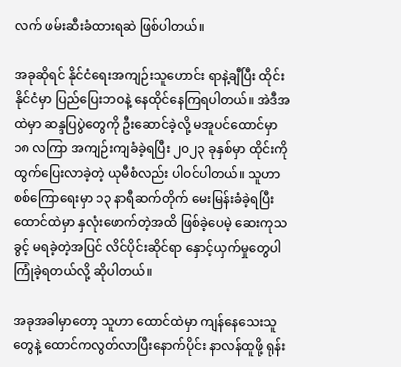လက် ဖမ်းဆီးခံထားရဆဲ ဖြစ်ပါတယ်။

အခုဆိုရင် နိုင်ငံရေးအကျဉ်းသူဟောင်း ရာနဲ့ချီပြီး ထိုင်းနိုင်ငံမှာ ပြည်ပြေးဘဝနဲ့ နေထိုင်နေကြရပါတယ်။ အဲဒီအထဲမှာ ဆန္ဒပြပွဲတွေကို ဦးဆောင်ခဲ့လို့ မအူပင်ထောင်မှာ ၁၈ လကြာ အကျဉ်းကျခံခဲ့ရပြီး ၂၀၂၃ ခုနှစ်မှာ ထိုင်းကို ထွက်ပြေးလာခဲ့တဲ့ ယုမီစံလည်း ပါဝင်ပါတယ်။ သူဟာ စစ်ကြောရေးမှာ ၁၃ နာရီဆက်တိုက် မေးမြန်းခံခဲ့ရပြီး ထောင်ထဲမှာ နှလုံးဖောက်တဲ့အထိ ဖြစ်ခဲ့ပေမဲ့ ဆေးကုသခွင့် မရခဲ့တဲ့အပြင် လိင်ပိုင်းဆိုင်ရာ နှောင့်ယှက်မှုတွေပါ ကြုံခဲ့ရတယ်လို့ ဆိုပါတယ်။

အခုအခါမှာတော့ သူဟာ ထောင်ထဲမှာ ကျန်နေသေးသူတွေနဲ့ ထောင်ကလွတ်လာပြီးနောက်ပိုင်း နာလန်ထူဖို့ ရုန်း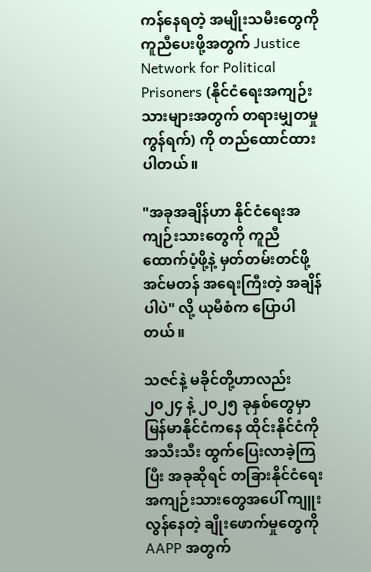ကန်နေရတဲ့ အမျိုးသမီးတွေကို ကူညီပေးဖို့အတွက် Justice Network for Political Prisoners (နိုင်ငံရေးအကျဉ်းသားများအတွက် တရားမျှတမှုကွန်ရက်) ကို တည်ထောင်ထားပါတယ်။

"အခုအချိန်ဟာ နိုင်ငံရေးအကျဉ်းသားတွေကို ကူညီထောက်ပံ့ဖို့နဲ့ မှတ်တမ်းတင်ဖို့ အင်မတန် အရေးကြီးတဲ့ အချိန်ပါပဲ" လို့ ယုမီစံက ပြောပါတယ်။

သဇင်နဲ့ မခိုင်တို့ဟာလည်း ၂၀၂၄ နဲ့ ၂၀၂၅ ခုနှစ်တွေမှာ မြန်မာနိုင်ငံကနေ ထိုင်းနိုင်ငံကို အသီးသီး ထွက်ပြေးလာခဲ့ကြပြီး အခုဆိုရင် တခြားနိုင်ငံရေးအကျဉ်းသားတွေအပေါ် ကျူးလွန်နေတဲ့ ချိုးဖောက်မှုတွေကို AAPP အတွက်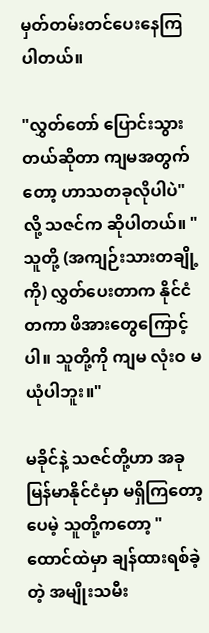မှတ်တမ်းတင်ပေးနေကြပါတယ်။

"လွှတ်တော် ပြောင်းသွားတယ်ဆိုတာ ကျမအတွက်တော့ ဟာသတခုလိုပါပဲ" လို့ သဇင်က ဆိုပါတယ်။ "သူတို့ (အကျဉ်းသားတချို့ကို) လွှတ်ပေးတာက နိုင်ငံတကာ ဖိအားတွေကြောင့်ပါ။ သူတို့ကို ကျမ လုံးဝ မယုံပါဘူး။"

မခိုင်နဲ့ သဇင်တို့ဟာ အခု မြန်မာနိုင်ငံမှာ မရှိကြတော့ပေမဲ့ သူတို့ကတော့ "ထောင်ထဲမှာ ချန်ထားရစ်ခဲ့တဲ့ အမျိုးသမီး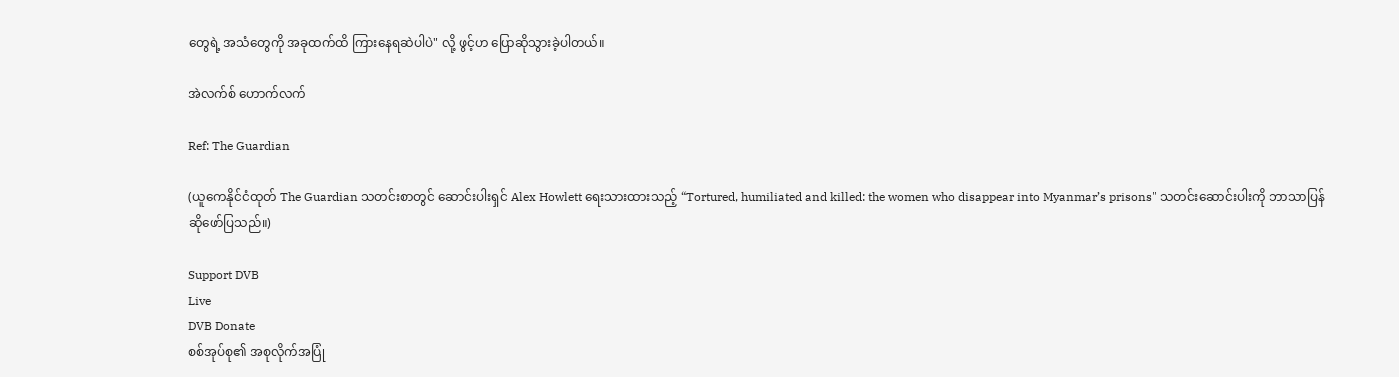တွေရဲ့ အသံတွေကို အခုထက်ထိ ကြားနေရဆဲပါပဲ" လို့ ဖွင့်ဟ ပြောဆိုသွားခဲ့ပါတယ်။

အဲလက်စ် ဟောက်လက်

Ref: The Guardian

(ယူကေနိုင်ငံထုတ် The Guardian သတင်းစာတွင် ဆောင်းပါးရှင် Alex Howlett ရေးသားထားသည့် “Tortured, humiliated and killed: the women who disappear into Myanmar’s prisons" သတင်းဆောင်းပါးကို ဘာသာပြန်ဆိုဖော်ပြသည်။)

Support DVB
Live
DVB Donate
စစ်အုပ်စု၏ အစုလိုက်အပြုံ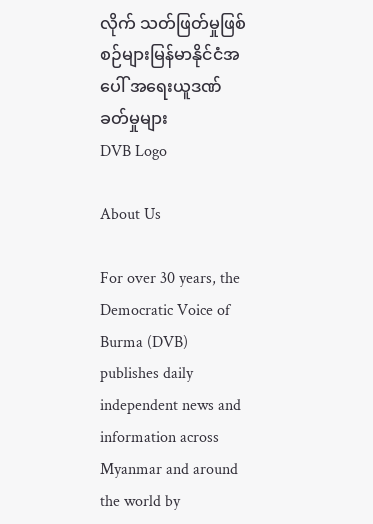လိုက် သတ်ဖြတ်မှုဖြစ်စဉ်များမြန်မာနိုင်ငံအပေါ် အရေးယူဒဏ်ခတ်မှုများ
DVB Logo

About Us

For over 30 years, the Democratic Voice of Burma (DVB) publishes daily independent news and information across Myanmar and around the world by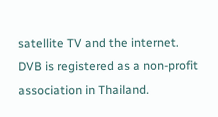satellite TV and the internet. DVB is registered as a non-profit association in Thailand.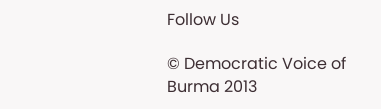Follow Us

© Democratic Voice of Burma 2013